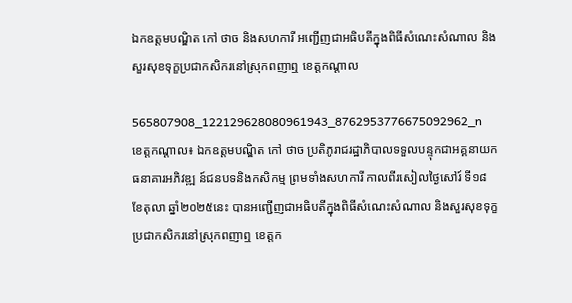ឯកឧត្តមបណ្ឌិត កៅ ថាច និងសហការី អញ្ជើញជាអធិបតីក្នុងពិធីសំណេះសំណាល និងសួរសុខទុក្ខប្រជាកសិករនៅស្រុកពញាឮ ខេត្តកណ្តាល

565807908_122129628080961943_8762953776675092962_n
ខេត្តកណ្តាល៖ ឯកឧត្តមបណ្ឌិត កៅ ថាច ប្រតិភូរាជរដ្ឋាភិបាលទទួលបន្ទុកជាអគ្គនាយកធនាគារអភិវឌ្ឍ ន៍ជនបទនិងកសិកម្ម ព្រមទាំងសហការី កាលពីរសៀលថ្ងៃសៅរ៍ ទី១៨ ខែតុលា ឆ្នាំ២០២៥នេះ បានអញ្ជើញជាអធិបតីក្នុងពិធីសំណេះសំណាល និងសួរសុខទុក្ខប្រជាកសិករនៅស្រុកពញាឮ ខេត្តក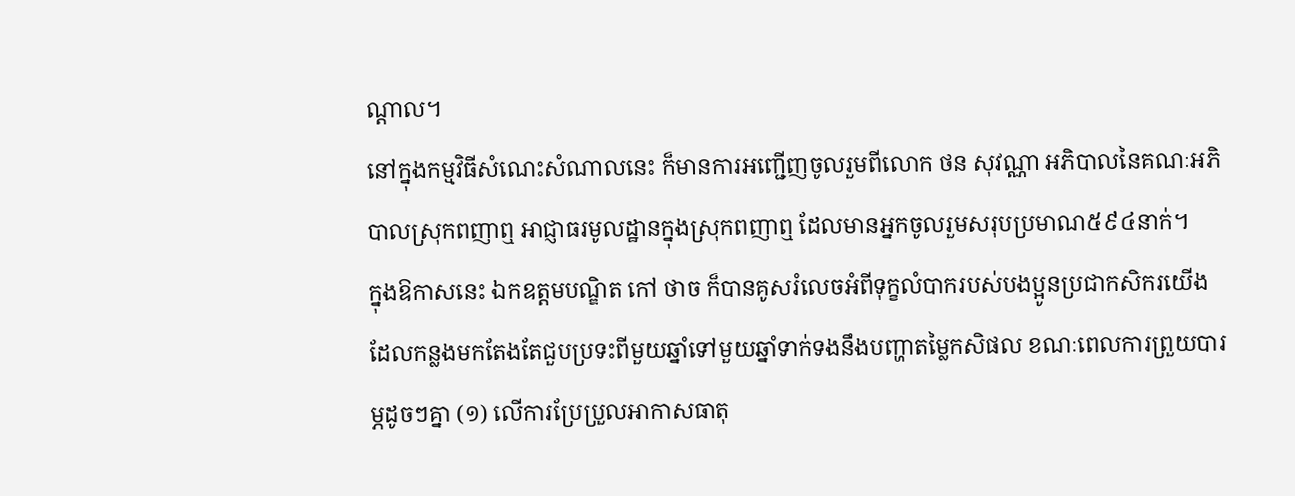ណ្តាល។
នៅក្នុងកម្មវិធីសំណេះសំណាលនេះ ក៏មានការអញ្ជើញចូលរួមពីលោក ថន សុវណ្ណា អភិបាលនៃគណៈអភិបាលស្រុកពញាឮ អាជ្ញាធរមូលដ្ឋានក្នុងស្រុកពញាឮ ដែលមានអ្នកចូលរួមសរុបប្រមាណ៥៩៤នាក់។
ក្នុងឱកាសនេះ ឯកឧត្តមបណ្ឌិត កៅ ថាច ក៏បានគូសរំលេចអំពីទុក្ខលំបាករបស់បងប្អូនប្រជាកសិករយើង ដែលកន្លងមកតែងតែជួបប្រទះពីមួយឆ្នាំទៅមួយឆ្នាំទាក់ទងនឹងបញ្ហាតម្លៃកសិផល ខណៈពេលការព្រួយបារម្ភដូចៗគ្នា (១) លើការប្រែប្រួលអាកាសធាតុ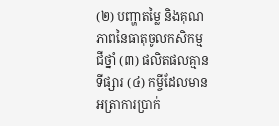(២) បញ្ហាតម្លៃ និងគុណភាពនៃធាតុចូលកសិកម្មជីថ្នាំ (៣) ផលិតផលគ្មានទីផ្សារ (៤) កម្ចីដែលមានអត្រាការប្រាក់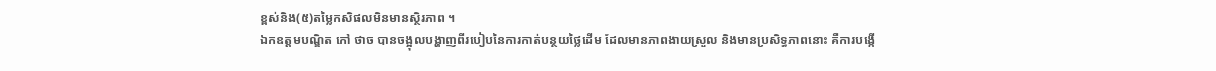ខ្ពស់និង(៥)តម្លៃកសិផលមិនមានស្ថិរភាព ។
ឯកឧត្តមបណ្ឌិត កៅ ថាច បានចង្អុលបង្ហាញពីរបៀបនៃការកាត់បន្ថយថ្លៃដើម ដែលមានភាពងាយស្រួល និងមានប្រសិទ្ធភាពនោះ គឺការបង្កើ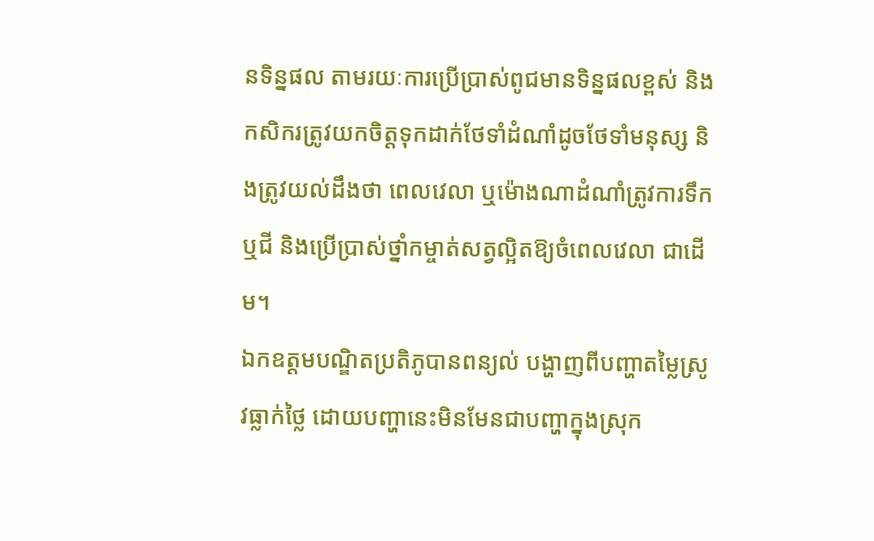នទិន្នផល តាមរយៈការប្រេីប្រាស់ពូជមានទិន្នផលខ្ពស់ និងកសិករត្រូវយកចិត្តទុកដាក់ថែទាំដំណាំដូចថែទាំមនុស្ស និងត្រូវយល់ដឹងថា ពេលវេលា ឬម៉ោងណាដំណាំត្រូវការទឹកឬជី និងប្រេីប្រាស់ថ្នាំកម្ចាត់សត្វល្អិតឱ្យចំពេលវេលា ជាដេីម។
ឯកឧត្តមបណ្ឌិតប្រតិភូបានពន្យល់ បង្ហាញពីបញ្ហាតម្លៃស្រូវធ្លាក់ថ្លៃ ដោយបញ្ហានេះមិនមែនជាបញ្ហាក្នុងស្រុក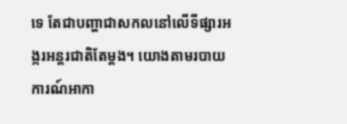ទេ តែជាបញ្ហាជាសកលនៅលើទីផ្សារអង្ករអន្តរជាតិតែម្តង។ យោងតាមរបាយការណ៍អាកា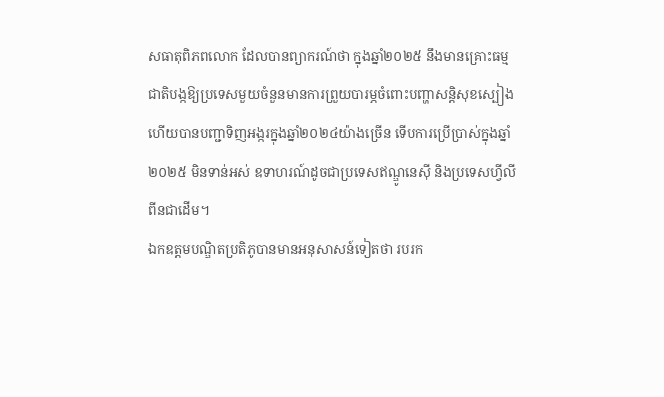សធាតុពិភពលោក ដែលបានព្យាករណ៍ថា ក្នុងឆ្នាំ២០២៥ នឹងមានគ្រោះធម្មជាតិបង្កឱ្យប្រទេសមួយចំនួនមានការព្រួយបារម្ភចំពោះបញ្ហាសន្ដិសុខស្បៀង ហើយបានបញ្ជាទិញអង្ករក្នុងឆ្នាំ២០២៤យ៉ាងច្រើន ទើបការប្រើប្រាស់ក្នុងឆ្នាំ២០២៥ មិនទាន់អស់ ឧទាហរណ៍ដូចជាប្រទេសឥណ្ឌូនេស៊ី និងប្រទេសហ្វីលីពីនជាដើម។
ឯកឧត្តមបណ្ឌិតប្រតិភូបានមានអនុសាសន៍ទៀតថា របរក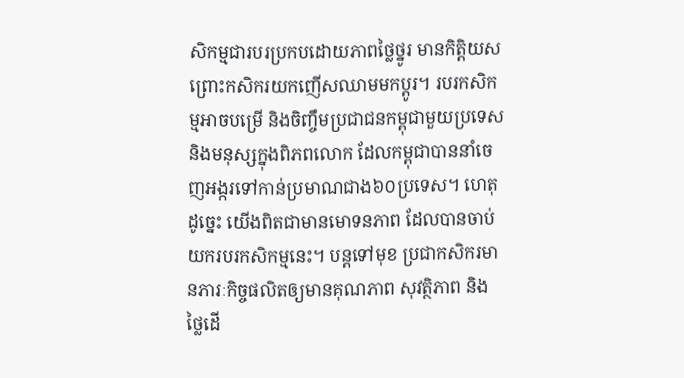សិកម្មជារបរប្រកបដោយភាពថ្លៃថ្នូរ មានកិត្ដិយស ព្រោះកសិករយកញើសឈាមមកប្តូរ។ របរកសិកម្មអាចបម្រើ និងចិញ្ចឹមប្រជាជនកម្ពុជាមួយប្រទេស និងមនុស្សក្នុងពិភពលោក ដែលកម្ពុជាបាននាំចេញអង្ករទៅកាន់ប្រមាណជាង៦០ប្រទេស។ ហេតុដូច្នេះ យើងពិតជាមានមោទនភាព ដែលបានចាប់យករបរកសិកម្មនេះ។ បន្ដទៅមុខ ប្រជាកសិករមានភារៈកិច្ចផលិតឲ្យមានគុណភាព សុវត្ថិភាព និងថ្លៃដេី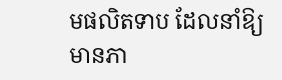មផលិតទាប ដែលនាំឱ្យមានភា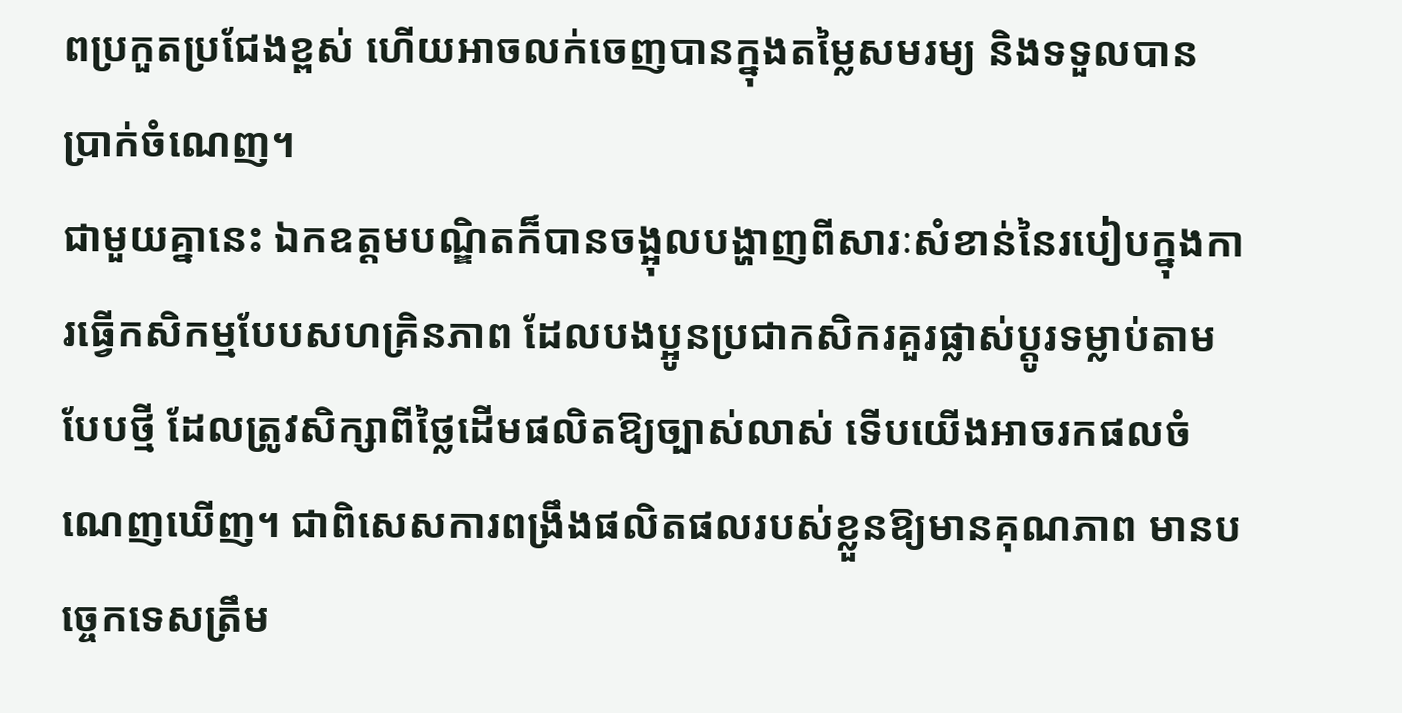ពប្រកួតប្រជែងខ្ពស់ ហេីយអាចលក់ចេញបានក្នុងតម្លៃសមរម្យ និងទទួលបានប្រាក់ចំណេញ។
ជាមួយគ្នានេះ ឯកឧត្តមបណ្ឌិតក៏បានចង្អុលបង្ហាញពីសារៈសំខាន់នៃរបៀបក្នុងការធ្វើកសិកម្មបែបសហគ្រិនភាព ដែលបងប្អូនប្រជាកសិករគួរផ្លាស់ប្តូរទម្លាប់តាមបែបថ្មី ដែលត្រូវសិក្សាពីថ្លៃដើមផលិតឱ្យច្បាស់លាស់ ទើបយើងអាចរកផលចំណេញឃើញ។ ជាពិសេសការពង្រឹងផលិតផលរបស់ខ្លួនឱ្យមានគុណភាព មានបច្ចេកទេសត្រឹម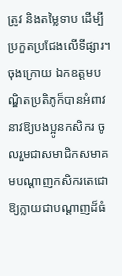ត្រូវ និងតម្លៃទាប ដើម្បីប្រកួតប្រជែងលើទីផ្សារ។
ចុងក្រោយ ឯកឧត្តមបណ្ឌិតប្រតិភូក៏បានអំពាវនាវឱ្យបងប្អូនកសិករ ចូលរួមជាសមាជិកសមាគមបណ្តាញកសិករតេជោ ឱ្យក្លាយជាបណ្ដាញដ៏ធំ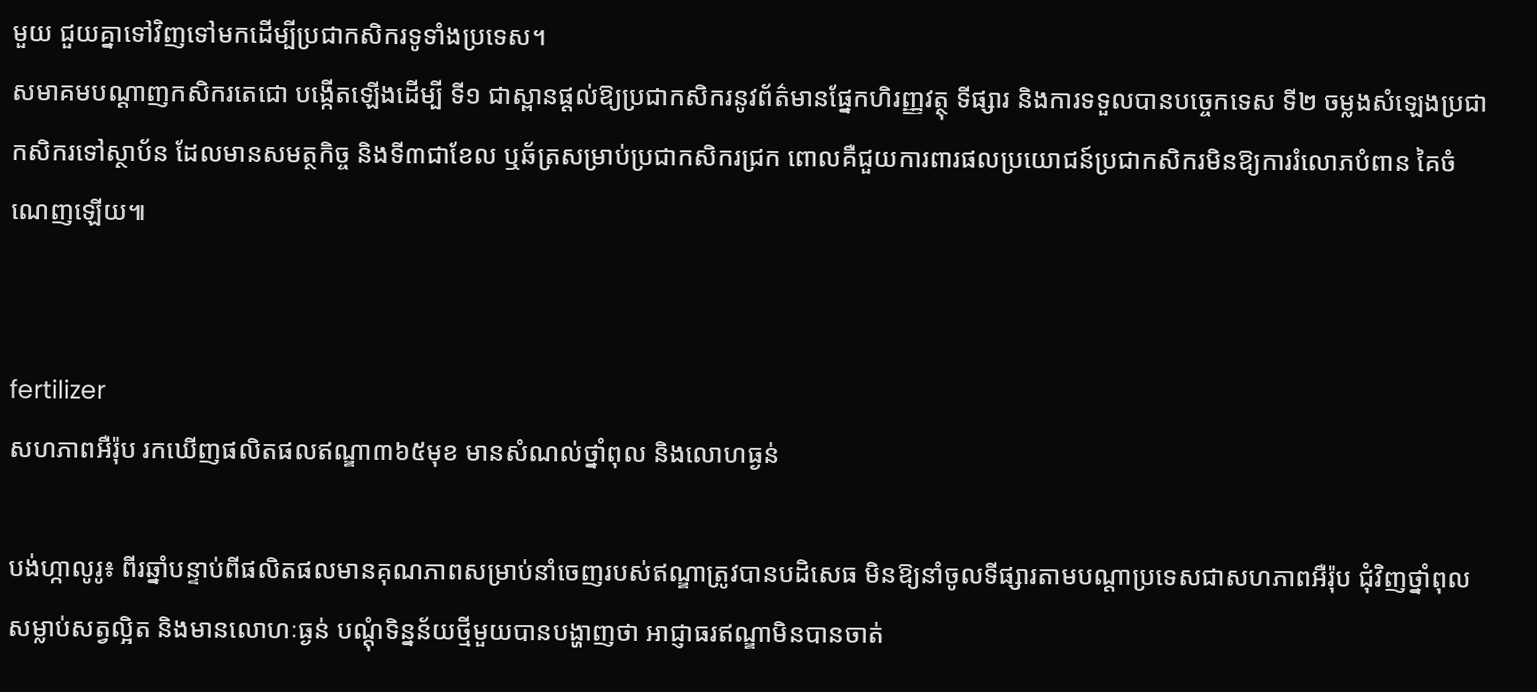មួយ ជួយគ្នាទៅវិញទៅមកដើម្បីប្រជាកសិករទូទាំងប្រទេស។
សមាគមបណ្ដាញកសិករតេជោ បង្កើតឡើងដើម្បី ទី១ ជាស្ពានផ្ដល់ឱ្យប្រជាកសិករនូវព័ត៌មានផ្នែកហិរញ្ញវត្ថុ ទីផ្សារ និងការទទួលបានបច្ចេកទេស ទី២ ចម្លងសំឡេងប្រជាកសិករទៅស្ថាប័ន ដែលមានសមត្ថកិច្ច និងទី៣ជាខែល ឬឆ័ត្រសម្រាប់ប្រជាកសិករជ្រក ពោលគឺជួយការពារផលប្រយោជន៍ប្រជាកសិករមិនឱ្យការរំលោភបំពាន គៃចំណេញឡើយ៕


fertilizer
សហភាពអឺរ៉ុប រកឃើញផលិតផលឥណ្ឌា៣៦៥មុខ មានសំណល់ថ្នាំពុល និងលោហធ្ងន់

បង់ហ្កាលូរូ៖ ពីរឆ្នាំបន្ទាប់ពីផលិតផលមានគុណភាពសម្រាប់នាំចេញរបស់ឥណ្ឌាត្រូវបានបដិសេធ មិនឱ្យនាំចូលទីផ្សារតាមបណ្តាប្រទេសជាសហភាពអឺរ៉ុប ជុំវិញថ្នាំពុលសម្លាប់សត្វល្អិត និងមានលោហៈធ្ងន់ បណ្ដុំទិន្នន័យថ្មីមួយបានបង្ហាញថា អាជ្ញាធរឥណ្ឌាមិនបានចាត់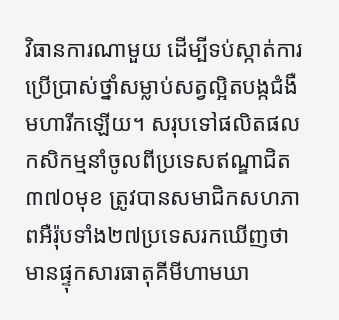វិធានការណាមួយ ដើម្បីទប់ស្កាត់ការប្រើប្រាស់ថ្នាំសម្លាប់សត្វល្អិតបង្កជំងឺមហារីកឡើយ។ សរុបទៅផលិតផលកសិកម្មនាំចូលពីប្រទេសឥណ្ឌាជិត៣៧០មុខ ត្រូវបានសមាជិកសហភាពអឺរ៉ុបទាំង២៧ប្រទេសរកឃើញថា មានផ្ទុកសារធាតុគីមីហាមឃា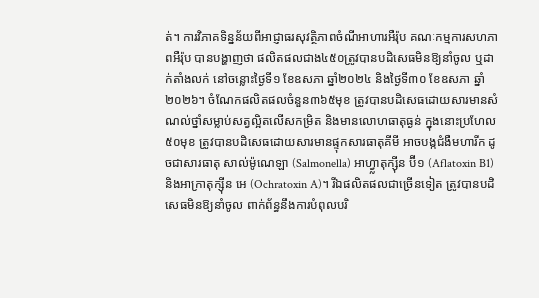ត់។ ការវិភាគទិន្នន័យពីអាជ្ញាធរសុវត្ថិភាពចំណីអាហារអឺរ៉ុប គណៈកម្មការសហភាពអឺរ៉ុប បានបង្ហាញថា ផលិតផលជាង៤៥០ត្រូវបានបដិសេធមិនឱ្យនាំចូល ឬដាក់តាំងលក់ នៅចន្លោះថ្ងៃទី១ ខែឧសភា ឆ្នាំ២០២៤ និងថ្ងៃទី៣០ ខែឧសភា ឆ្នាំ២០២៦។ ចំណែកផលិតផលចំនួន៣៦៥មុខ ត្រូវបានបដិសេធដោយសារមានសំណល់ថ្នាំសម្លាប់សត្វល្អិតលើសកម្រិត និងមានលោហធាតុធ្ងន់ ក្នុងនោះប្រហែល៥០មុខ ត្រូវបានបដិសេធដោយសារមានផ្ទុកសារធាតុគីមី អាចបង្កជំងឺមហារីក ដូចជាសារធាតុ សាល់ម៉ូណេឡា (Salmonella) អាហ្វ្លាតុក្ស៊ីន ប៊ី១ (Aflatoxin B1) និងអាក្រាតុក្ស៊ីន អេ (Ochratoxin A)។ រីឯផលិតផលជាច្រើនទៀត ត្រូវបានបដិសេធមិនឱ្យនាំចូល ពាក់ព័ន្ធនឹងការបំពុលបរិ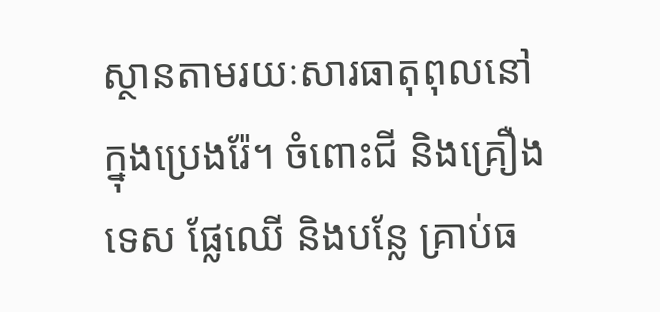ស្ថានតាមរយៈសារធាតុពុលនៅក្នុងប្រេងរ៉ែ។ ចំពោះជី និងគ្រឿងទេស ផ្លែឈើ និងបន្លែ គ្រាប់ធ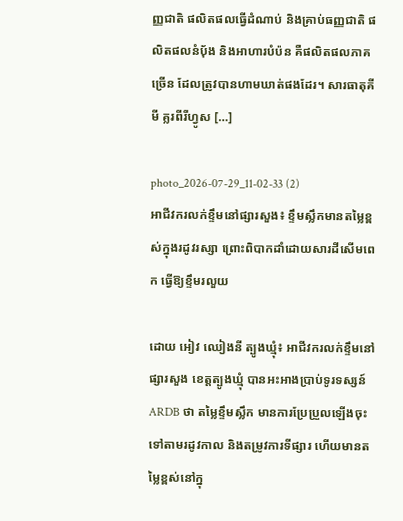ញ្ញជាតិ ផលិតផលធ្វើដំណាប់ និងគ្រាប់ធញ្ញជាតិ ផលិតផលនំប៉័ង និងអាហារបំប៉ន គឺផលិតផលភាគច្រើន ដែលត្រូវបានហាមឃាត់ផងដែរ។ សារធាតុគីមី គ្លរពីរីហ្វូស […]

photo_2026-07-29_11-02-33 (2)
អាជីវករលក់ខ្ទឹមនៅផ្សារសួង៖ ខ្ទឹមស្លឹកមានតម្លៃខ្ពស់ក្នុងរដូវរស្សា ព្រោះពិបាកដាំដោយសារដីសើមពេក ធ្វើឱ្យខ្ទឹមរលួយ

ដោយ អៀវ ឈៀងនី ត្បូងឃ្មុំ៖ អាជីវករលក់ខ្ទឹមនៅផ្សារសួង ខេត្តត្បូងឃ្មុំ បានអះអាងប្រាប់ទូរទស្សន៍ ARDB ថា តម្លៃខ្ទឹមស្លឹក មានការប្រែប្រួលឡើងចុះទៅតាមរដូវកាល និងតម្រូវការទីផ្សារ ហើយមានតម្លៃខ្ពស់នៅក្នុ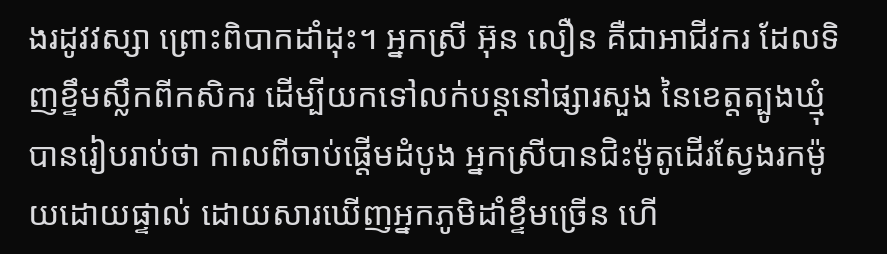ងរដូវវស្សា ព្រោះពិបាកដាំដុះ។ អ្នកស្រី អ៊ុន លឿន គឺជាអាជីវករ ដែលទិញខ្ទឹមស្លឹកពីកសិករ ដើម្បីយកទៅលក់បន្តនៅផ្សារសួង នៃខេត្តត្បូងឃ្មុំ បានរៀបរាប់ថា កាលពីចាប់ផ្តើមដំបូង អ្នកស្រីបានជិះម៉ូតូដើរស្វែងរកម៉ូយដោយផ្ទាល់ ដោយសារឃើញអ្នកភូមិដាំខ្ទឹមច្រើន ហើ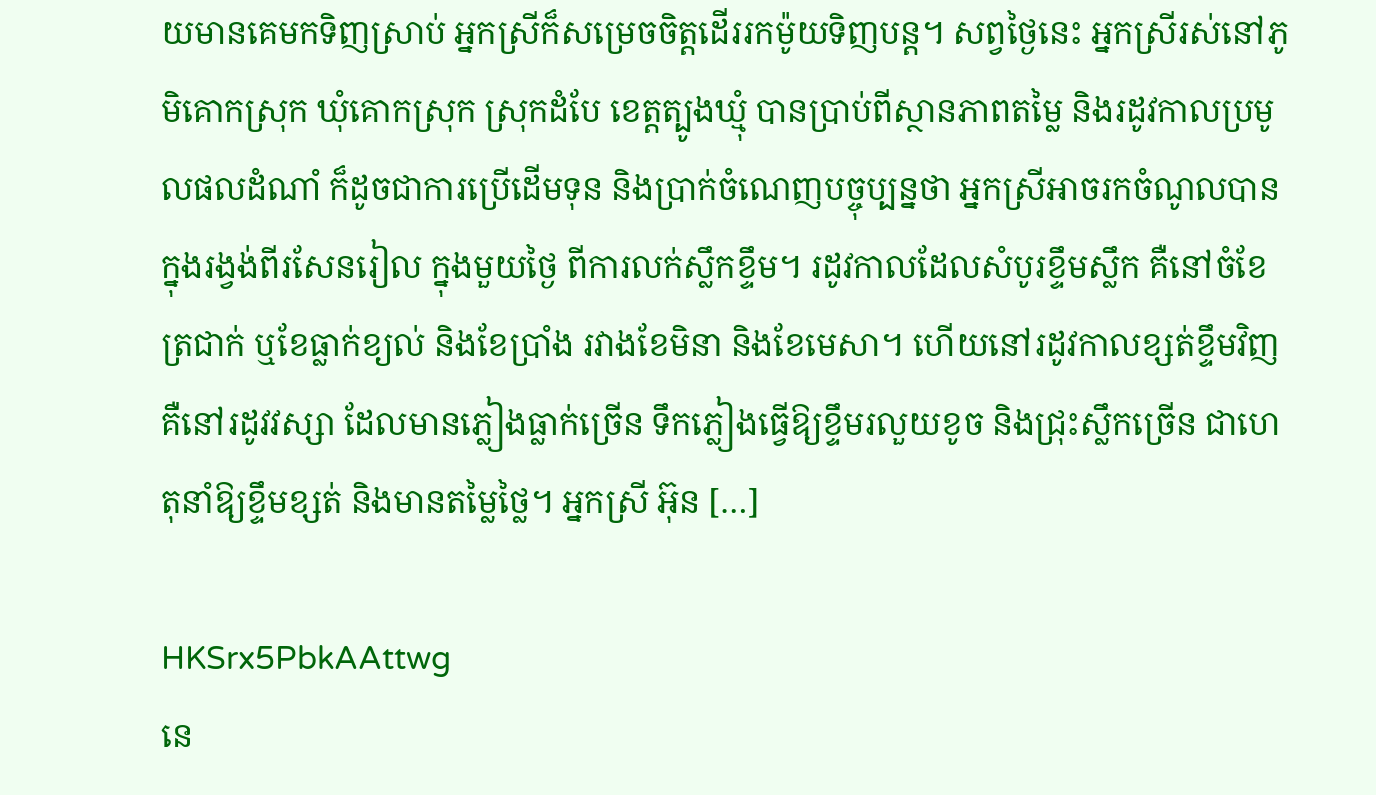យមានគេមកទិញស្រាប់ អ្នកស្រីក៏សម្រេចចិត្តដើររកម៉ូយទិញបន្ត។ សព្វថ្ងៃនេះ អ្នកស្រីរស់នៅភូមិគោកស្រុក ឃុំគោកស្រុក ស្រុកដំបែ ខេត្តត្បូងឃ្មុំ បានប្រាប់ពីស្ថានភាពតម្លៃ និងរដូវកាលប្រមូលផលដំណាំ ក៏ដូចជាការប្រើដើមទុន និងប្រាក់ចំណេញបច្ចុប្បន្នថា អ្នកស្រីអាចរកចំណូលបាន ក្នុងរង្វង់ពីរសែនរៀល ក្នុងមួយថ្ងៃ ពីការលក់ស្លឹកខ្ទឹម។ រដូវកាលដែលសំបូរខ្ទឹមស្លឹក គឺនៅចំខែត្រជាក់ ឬខែធ្លាក់ខ្យល់ និងខែប្រាំង រវាងខែមិនា និងខែមេសា។ ហើយនៅរដូវកាលខ្សត់ខ្ទឹមវិញ គឺនៅរដូវវស្សា ដែលមានភ្លៀងធ្លាក់ច្រើន ទឹកភ្លៀងធ្វើឱ្យខ្ទឹមរលួយខូច និងជ្រុះស្លឹកច្រើន ជាហេតុនាំឱ្យខ្ទឹមខ្សត់ និងមានតម្លៃថ្លៃ។ អ្នកស្រី អ៊ុន […]

HKSrx5PbkAAttwg
នេ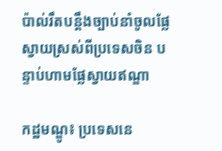ប៉ាល់រឹតបន្តឹងច្បាប់នាំចូលផ្លែស្វាយស្រស់ពីប្រទេសចិន បន្ទាប់ហាមផ្លែស្វាយឥណ្ឌា

កដ្ឋមណ្ឌូ៖ ប្រទេសនេ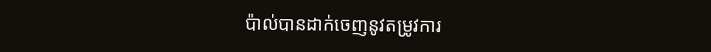ប៉ាល់បានដាក់ចេញនូវតម្រូវការ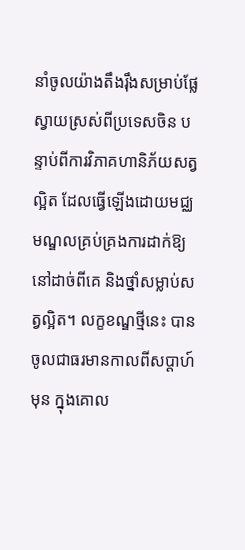នាំចូលយ៉ាងតឹងរ៉ឹងសម្រាប់ផ្លែស្វាយស្រស់ពីប្រទេសចិន បន្ទាប់ពីការវិភាគហានិភ័យសត្វល្អិត ដែលធ្វើឡើងដោយមជ្ឈមណ្ឌលគ្រប់គ្រងការដាក់ឱ្យនៅដាច់ពីគេ និងថ្នាំសម្លាប់សត្វល្អិត។ លក្ខខណ្ឌថ្មីនេះ បានចូលជាធរមានកាលពីសប្តាហ៍មុន ក្នុងគោល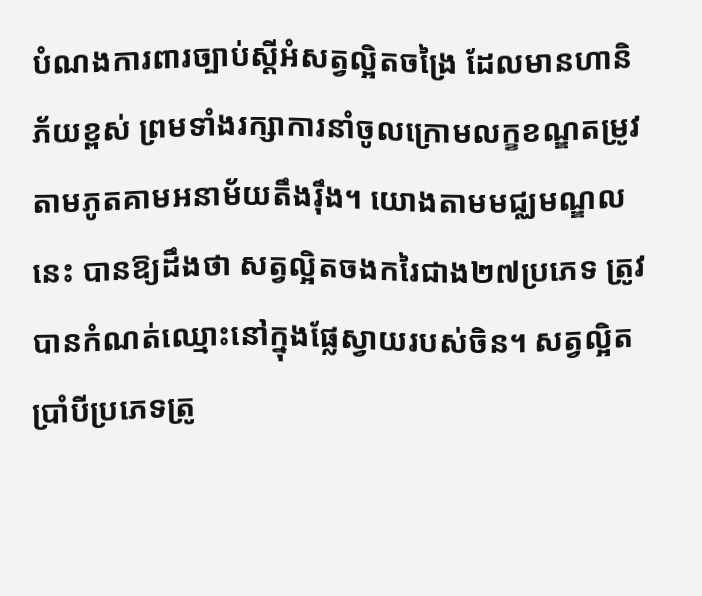បំណងការពារច្បាប់ស្តីអំសត្វល្អិតចង្រៃ ដែលមានហានិភ័យខ្ពស់ ព្រមទាំងរក្សាការនាំចូលក្រោមលក្ខខណ្ឌតម្រូវតាមភូតគាមអនាម័យតឹងរ៉ឹង។ យោងតាមមជ្ឈមណ្ឌលនេះ បានឱ្យដឹងថា សត្វល្អិតចងករៃជាង២៧ប្រភេទ ត្រូវបានកំណត់ឈ្មោះនៅក្នុងផ្លែស្វាយរបស់ចិន។ សត្វល្អិតប្រាំបីប្រភេទត្រូ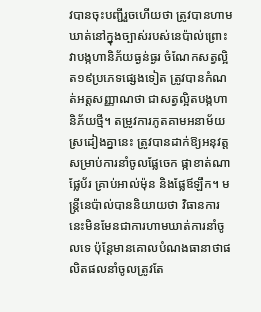វបានចុះបញ្ជីរួចហើយថា ត្រូវបានហាមឃាត់នៅក្នុងច្បាស់របស់នេប៉ាល់ព្រោះវាបង្កហានិភ័យធ្ងន់ធ្ងរ ចំណែកសត្វល្អិត១៩ប្រភេទផ្សេងទៀត ត្រូវបានកំណត់អត្តសញ្ញាណថា ជាសត្វល្អិតបង្កហានិភ័យថ្មី។ តម្រូវការភូតគាមអនាម័យស្រដៀងគ្នានេះ ត្រូវបានដាក់ឱ្យអនុវត្តសម្រាប់ការនាំចូលផ្លែចេក ផ្កាខាត់ណា ផ្លែប័រ គ្រាប់អាល់ម៉ុន និងផ្លែឪឡឹក។ មន្ត្រីនេប៉ាល់បាននិយាយថា វិធានការនេះមិនមែនជាការហាមឃាត់ការនាំចូលទេ ប៉ុន្តែមានគោលបំណងធានាថាផលិតផលនាំចូលត្រូវតែ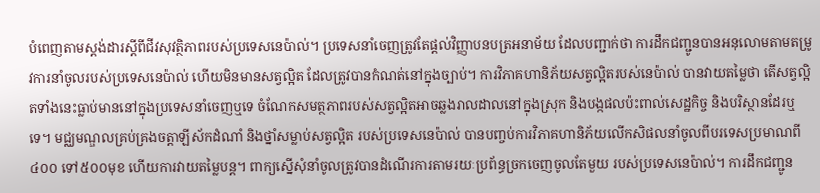បំពេញតាមស្តង់ដារស្តីពីជីវសុវត្ថិភាពរបស់ប្រទេសនេប៉ាល់។ ប្រទេសនាំចេញត្រូវតែផ្តល់វិញ្ញាបនបត្រអនាម័យ ដែលបញ្ជាក់ថា ការដឹកជញ្ជូនបានអនុលោមតាមតម្រូវការនាំចូលរបស់ប្រទេសនេប៉ាល់ ហើយមិនមានសត្វល្អិត ដែលត្រូវបានកំណត់នៅក្នុងច្បាប់។ ការវិភាគហានិភ័យសត្វល្អិតរបស់នេប៉ាល់ បានវាយតម្លៃថា តើសត្វល្អិតទាំងនេះធ្លាប់មាននៅក្នុងប្រទេសនាំចេញឬទេ ចំណែកសមត្ថភាពរបស់សត្វល្អិតអាចឆ្លងរាលដាលនៅក្នុងស្រុក និងបង្កផលប៉ះពាល់សេដ្ឋកិច្ច និងបរិស្ថានដែរឬទេ។ មជ្ឈមណ្ឌលគ្រប់គ្រងចត្តាឡីស័កដំណាំ និងថ្នាំសម្លាប់សត្វល្អិត របស់ប្រទេសនេប៉ាល់ បានបញ្ចប់ការវិភាគហានិភ័យលើកសិផលនាំចូលពីបរទេសប្រមាណពី៤០០ ទៅ៥០០មុខ ហើយការវាយតម្លៃបន្ត។ ពាក្យស្នើសុំនាំចូលត្រូវបានដំណើរការតាមរយៈប្រព័ន្ធច្រកចេញចូលតែមួយ របស់ប្រទេសនេប៉ាល់។ ការដឹកជញ្ជូន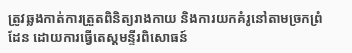ត្រូវឆ្លងកាត់ការត្រួតពិនិត្យរាងកាយ និងការយកគំរូនៅតាមច្រកព្រំដែន ដោយការធ្វើតេស្តមន្ទីរពិសោធន៍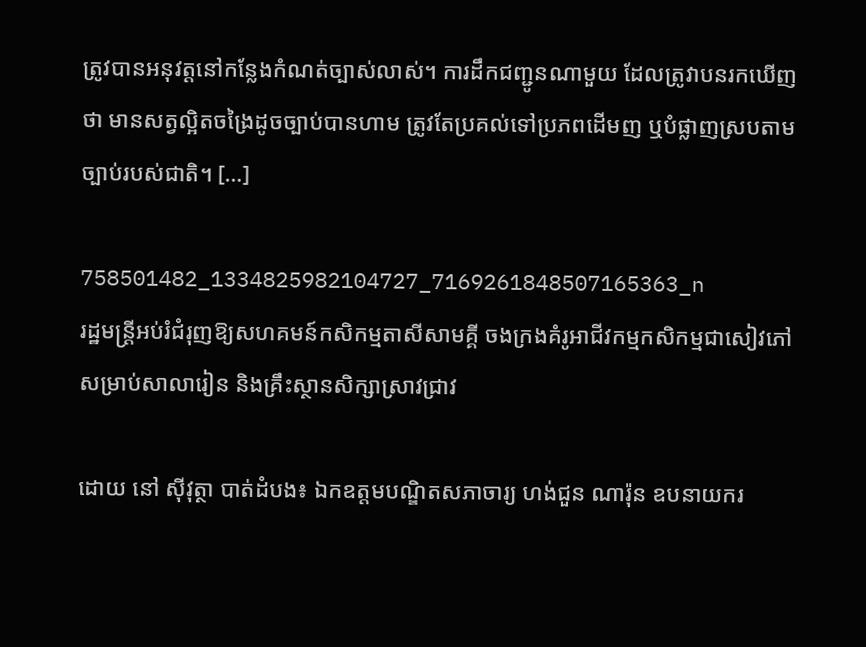ត្រូវបានអនុវត្តនៅកន្លែងកំណត់ច្បាស់លាស់។ ការដឹកជញ្ជូនណាមួយ ដែលត្រូវាបនរកឃើញថា មានសត្វល្អិតចង្រៃដូចច្បាប់បានហាម ត្រូវតែប្រគល់ទៅប្រភពដើមញ ឬបំផ្លាញស្របតាមច្បាប់របស់ជាតិ។ […]

758501482_1334825982104727_7169261848507165363_n
រដ្ឋមន្ត្រីអប់រំជំរុញឱ្យសហគមន៍កសិកម្មតាសីសាមគ្គី ចងក្រងគំរូអាជីវកម្មកសិកម្មជាសៀវភៅសម្រាប់សាលារៀន និងគ្រឹះស្ថានសិក្សាស្រាវជ្រាវ

ដោយ នៅ ស៊ីវុត្ថា បាត់ដំបង៖ ឯកឧត្តមបណ្ឌិតសភាចារ្យ ហង់ជួន ណារ៉ុន ឧបនាយករ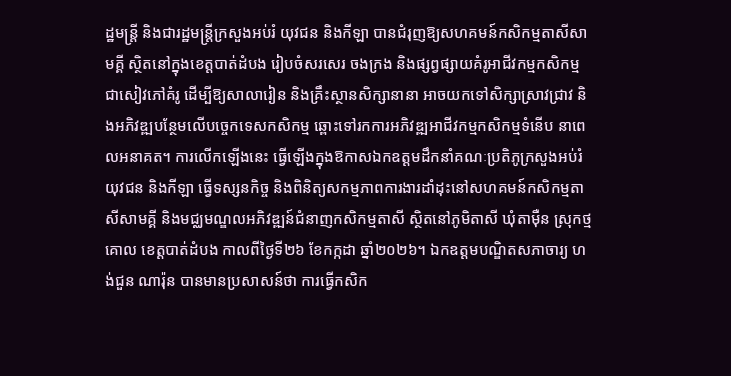ដ្ឋមន្ត្រី និងជារដ្ឋមន្ត្រីក្រសួងអប់រំ យុវជន និងកីឡា បានជំរុញឱ្យសហគមន៍កសិកម្មតាសីសាមគ្គី ស្ថិតនៅក្នុងខេត្តបាត់ដំបង រៀបចំសរសេរ ចងក្រង និងផ្សព្វផ្សាយគំរូអាជីវកម្មកសិកម្មជាសៀវភៅគំរូ ដើម្បីឱ្យសាលារៀន និងគ្រឹះស្ថានសិក្សានានា អាចយកទៅសិក្សាស្រាវជ្រាវ និងអភិវឌ្ឍបន្ថែមលើបច្ចេកទេសកសិកម្ម ឆ្ពោះទៅរកការអភិវឌ្ឍអាជីវកម្មកសិកម្មទំនើប នាពេលអនាគត។ ការលើកឡើងនេះ ធ្វើឡើងក្នុងឱកាសឯកឧត្តមដឹកនាំគណៈប្រតិភូក្រសួងអប់រំ យុវជន និងកីឡា ធ្វើទស្សនកិច្ច និងពិនិត្យសកម្មភាពការងារដាំដុះនៅសហគមន៍កសិកម្មតាសីសាមគ្គី និងមជ្ឈមណ្ឌលអភិវឌ្ឍន៍ជំនាញកសិកម្មតាសី ស្ថិតនៅភូមិតាសី ឃុំតាម៉ឺន ស្រុកថ្មគោល ខេត្តបាត់ដំបង កាលពីថ្ងៃទី២៦ ខែកក្កដា ឆ្នាំ២០២៦។ ឯកឧត្តមបណ្ឌិតសភាចារ្យ ហង់ជួន ណារ៉ុន បានមានប្រសាសន៍ថា ការធ្វើកសិក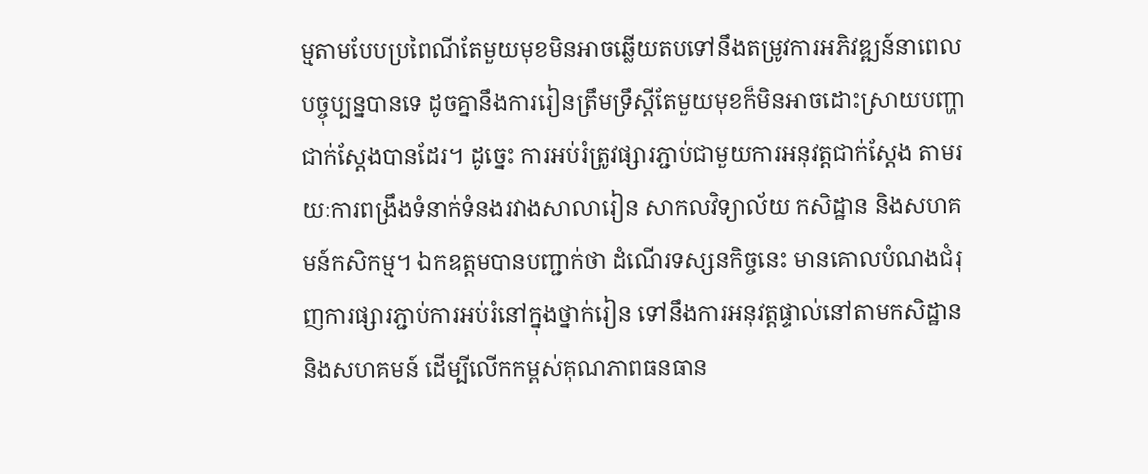ម្មតាមបែបប្រពៃណីតែមួយមុខមិនអាចឆ្លើយតបទៅនឹងតម្រូវការអភិវឌ្ឍន៍នាពេលបច្ចុប្បន្នបានទេ ដូចគ្នានឹងការរៀនត្រឹមទ្រឹស្តីតែមួយមុខក៏មិនអាចដោះស្រាយបញ្ហាជាក់ស្តែងបានដែរ។ ដូច្នេះ ការអប់រំត្រូវផ្សារភ្ជាប់ជាមួយការអនុវត្តជាក់ស្តែង តាមរយៈការពង្រឹងទំនាក់ទំនងរវាងសាលារៀន សាកលវិទ្យាល័យ កសិដ្ឋាន និងសហគមន៍កសិកម្ម។ ឯកឧត្តមបានបញ្ជាក់ថា ដំណើរទស្សនកិច្ចនេះ មានគោលបំណងជំរុញការផ្សារភ្ជាប់ការអប់រំនៅក្នុងថ្នាក់រៀន ទៅនឹងការអនុវត្តផ្ទាល់នៅតាមកសិដ្ឋាន និងសហគមន៍ ដើម្បីលើកកម្ពស់គុណភាពធនធាន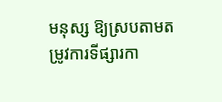មនុស្ស ឱ្យស្របតាមតម្រូវការទីផ្សារកា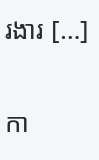រងារ […]

កា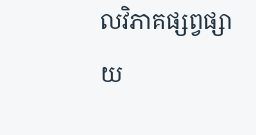លវិភាគផ្សព្វផ្សាយ